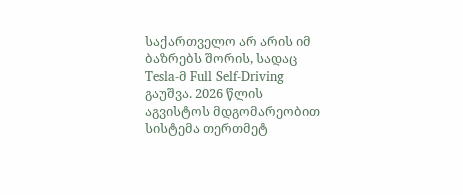საქართველო არ არის იმ ბაზრებს შორის, სადაც Tesla-მ Full Self-Driving გაუშვა. 2026 წლის აგვისტოს მდგომარეობით სისტემა თერთმეტ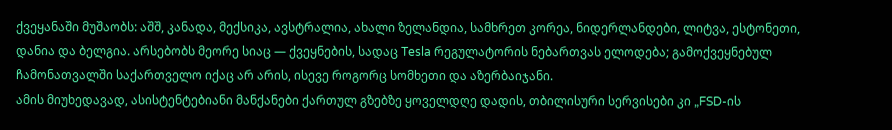ქვეყანაში მუშაობს: აშშ, კანადა, მექსიკა, ავსტრალია, ახალი ზელანდია, სამხრეთ კორეა, ნიდერლანდები, ლიტვა, ესტონეთი, დანია და ბელგია. არსებობს მეორე სიაც — ქვეყნების, სადაც Tesla რეგულატორის ნებართვას ელოდება; გამოქვეყნებულ ჩამონათვალში საქართველო იქაც არ არის, ისევე როგორც სომხეთი და აზერბაიჯანი.
ამის მიუხედავად, ასისტენტებიანი მანქანები ქართულ გზებზე ყოველდღე დადის, თბილისური სერვისები კი „FSD-ის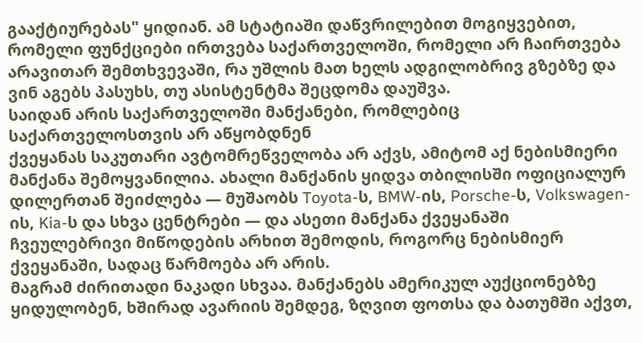გააქტიურებას" ყიდიან. ამ სტატიაში დაწვრილებით მოგიყვებით, რომელი ფუნქციები ირთვება საქართველოში, რომელი არ ჩაირთვება არავითარ შემთხვევაში, რა უშლის მათ ხელს ადგილობრივ გზებზე და ვინ აგებს პასუხს, თუ ასისტენტმა შეცდომა დაუშვა.
საიდან არის საქართველოში მანქანები, რომლებიც საქართველოსთვის არ აწყობდნენ
ქვეყანას საკუთარი ავტომრეწველობა არ აქვს, ამიტომ აქ ნებისმიერი მანქანა შემოყვანილია. ახალი მანქანის ყიდვა თბილისში ოფიციალურ დილერთან შეიძლება — მუშაობს Toyota-ს, BMW-ის, Porsche-ს, Volkswagen-ის, Kia-ს და სხვა ცენტრები — და ასეთი მანქანა ქვეყანაში ჩვეულებრივი მიწოდების არხით შემოდის, როგორც ნებისმიერ ქვეყანაში, სადაც წარმოება არ არის.
მაგრამ ძირითადი ნაკადი სხვაა. მანქანებს ამერიკულ აუქციონებზე ყიდულობენ, ხშირად ავარიის შემდეგ, ზღვით ფოთსა და ბათუმში აქვთ,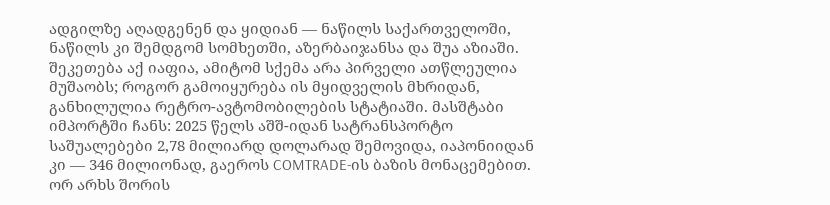ადგილზე აღადგენენ და ყიდიან — ნაწილს საქართველოში, ნაწილს კი შემდგომ სომხეთში, აზერბაიჯანსა და შუა აზიაში. შეკეთება აქ იაფია, ამიტომ სქემა არა პირველი ათწლეულია მუშაობს; როგორ გამოიყურება ის მყიდველის მხრიდან, განხილულია რეტრო-ავტომობილების სტატიაში. მასშტაბი იმპორტში ჩანს: 2025 წელს აშშ-იდან სატრანსპორტო საშუალებები 2,78 მილიარდ დოლარად შემოვიდა, იაპონიიდან კი — 346 მილიონად, გაეროს COMTRADE-ის ბაზის მონაცემებით.
ორ არხს შორის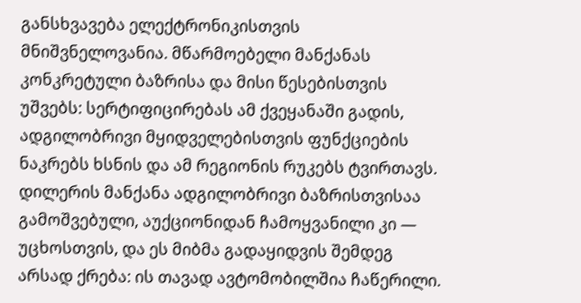განსხვავება ელექტრონიკისთვის მნიშვნელოვანია. მწარმოებელი მანქანას კონკრეტული ბაზრისა და მისი წესებისთვის უშვებს: სერტიფიცირებას ამ ქვეყანაში გადის, ადგილობრივი მყიდველებისთვის ფუნქციების ნაკრებს ხსნის და ამ რეგიონის რუკებს ტვირთავს. დილერის მანქანა ადგილობრივი ბაზრისთვისაა გამოშვებული, აუქციონიდან ჩამოყვანილი კი — უცხოსთვის, და ეს მიბმა გადაყიდვის შემდეგ არსად ქრება: ის თავად ავტომობილშია ჩაწერილი.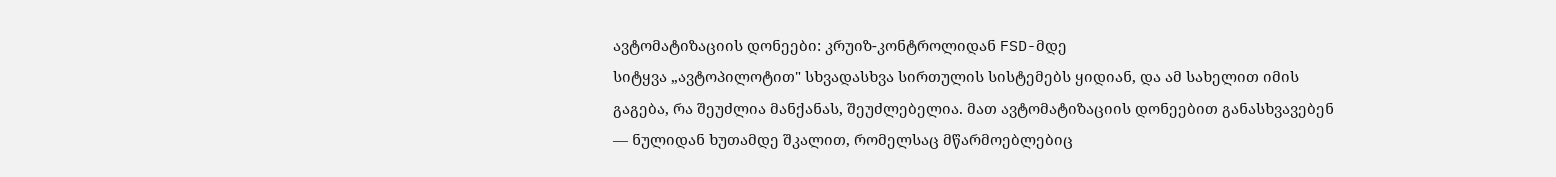ავტომატიზაციის დონეები: კრუიზ-კონტროლიდან FSD-მდე
სიტყვა „ავტოპილოტით" სხვადასხვა სირთულის სისტემებს ყიდიან, და ამ სახელით იმის გაგება, რა შეუძლია მანქანას, შეუძლებელია. მათ ავტომატიზაციის დონეებით განასხვავებენ — ნულიდან ხუთამდე შკალით, რომელსაც მწარმოებლებიც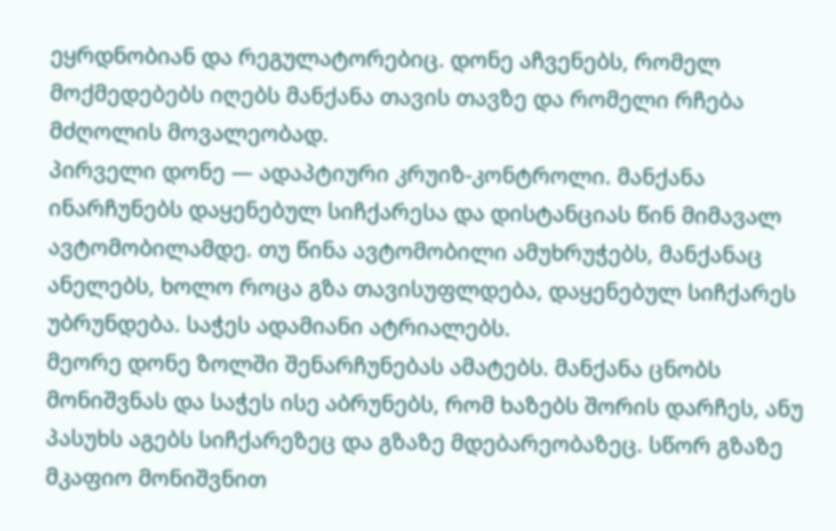ეყრდნობიან და რეგულატორებიც. დონე აჩვენებს, რომელ მოქმედებებს იღებს მანქანა თავის თავზე და რომელი რჩება მძღოლის მოვალეობად.
პირველი დონე — ადაპტიური კრუიზ-კონტროლი. მანქანა ინარჩუნებს დაყენებულ სიჩქარესა და დისტანციას წინ მიმავალ ავტომობილამდე. თუ წინა ავტომობილი ამუხრუჭებს, მანქანაც ანელებს, ხოლო როცა გზა თავისუფლდება, დაყენებულ სიჩქარეს უბრუნდება. საჭეს ადამიანი ატრიალებს.
მეორე დონე ზოლში შენარჩუნებას ამატებს. მანქანა ცნობს მონიშვნას და საჭეს ისე აბრუნებს, რომ ხაზებს შორის დარჩეს, ანუ პასუხს აგებს სიჩქარეზეც და გზაზე მდებარეობაზეც. სწორ გზაზე მკაფიო მონიშვნით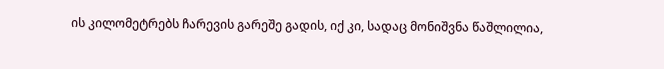ის კილომეტრებს ჩარევის გარეშე გადის, იქ კი, სადაც მონიშვნა წაშლილია,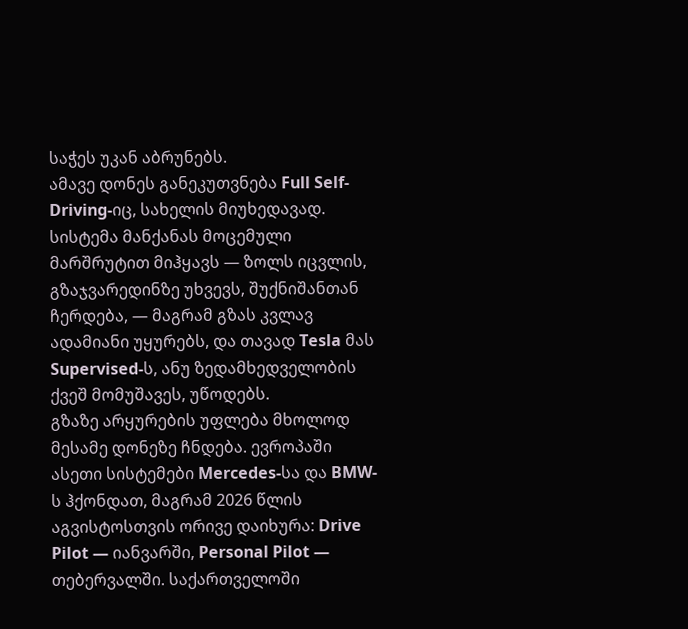საჭეს უკან აბრუნებს.
ამავე დონეს განეკუთვნება Full Self-Driving-იც, სახელის მიუხედავად. სისტემა მანქანას მოცემული მარშრუტით მიჰყავს — ზოლს იცვლის, გზაჯვარედინზე უხვევს, შუქნიშანთან ჩერდება, — მაგრამ გზას კვლავ ადამიანი უყურებს, და თავად Tesla მას Supervised-ს, ანუ ზედამხედველობის ქვეშ მომუშავეს, უწოდებს.
გზაზე არყურების უფლება მხოლოდ მესამე დონეზე ჩნდება. ევროპაში ასეთი სისტემები Mercedes-სა და BMW-ს ჰქონდათ, მაგრამ 2026 წლის აგვისტოსთვის ორივე დაიხურა: Drive Pilot — იანვარში, Personal Pilot — თებერვალში. საქართველოში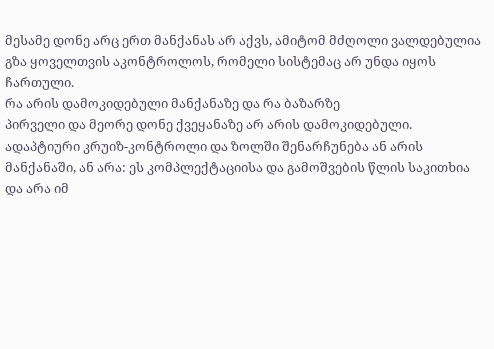მესამე დონე არც ერთ მანქანას არ აქვს, ამიტომ მძღოლი ვალდებულია გზა ყოველთვის აკონტროლოს, რომელი სისტემაც არ უნდა იყოს ჩართული.
რა არის დამოკიდებული მანქანაზე და რა ბაზარზე
პირველი და მეორე დონე ქვეყანაზე არ არის დამოკიდებული. ადაპტიური კრუიზ-კონტროლი და ზოლში შენარჩუნება ან არის მანქანაში, ან არა: ეს კომპლექტაციისა და გამოშვების წლის საკითხია და არა იმ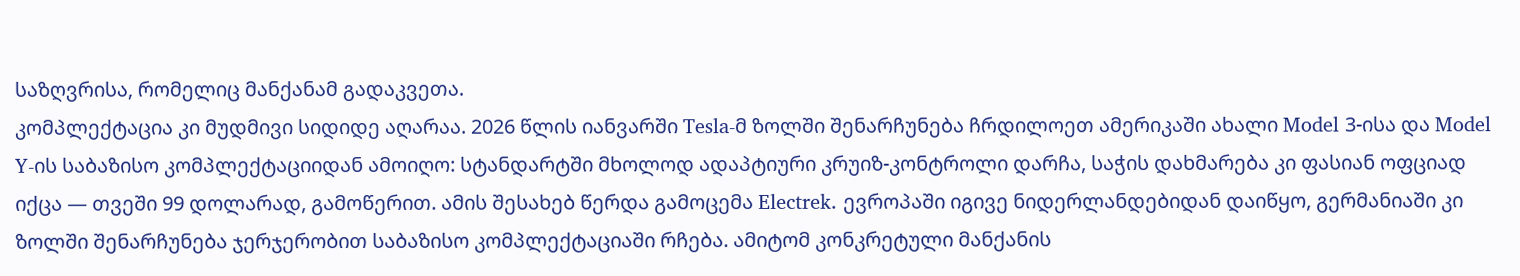საზღვრისა, რომელიც მანქანამ გადაკვეთა.
კომპლექტაცია კი მუდმივი სიდიდე აღარაა. 2026 წლის იანვარში Tesla-მ ზოლში შენარჩუნება ჩრდილოეთ ამერიკაში ახალი Model 3-ისა და Model Y-ის საბაზისო კომპლექტაციიდან ამოიღო: სტანდარტში მხოლოდ ადაპტიური კრუიზ-კონტროლი დარჩა, საჭის დახმარება კი ფასიან ოფციად იქცა — თვეში 99 დოლარად, გამოწერით. ამის შესახებ წერდა გამოცემა Electrek. ევროპაში იგივე ნიდერლანდებიდან დაიწყო, გერმანიაში კი ზოლში შენარჩუნება ჯერჯერობით საბაზისო კომპლექტაციაში რჩება. ამიტომ კონკრეტული მანქანის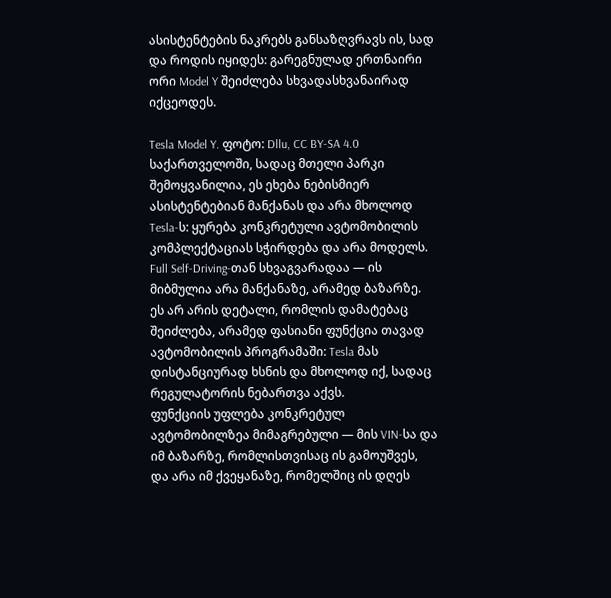ასისტენტების ნაკრებს განსაზღვრავს ის, სად და როდის იყიდეს: გარეგნულად ერთნაირი ორი Model Y შეიძლება სხვადასხვანაირად იქცეოდეს.

Tesla Model Y. ფოტო: Dllu, CC BY-SA 4.0
საქართველოში, სადაც მთელი პარკი შემოყვანილია, ეს ეხება ნებისმიერ ასისტენტებიან მანქანას და არა მხოლოდ Tesla-ს: ყურება კონკრეტული ავტომობილის კომპლექტაციას სჭირდება და არა მოდელს.
Full Self-Driving-თან სხვაგვარადაა — ის მიბმულია არა მანქანაზე, არამედ ბაზარზე. ეს არ არის დეტალი, რომლის დამატებაც შეიძლება, არამედ ფასიანი ფუნქცია თავად ავტომობილის პროგრამაში: Tesla მას დისტანციურად ხსნის და მხოლოდ იქ, სადაც რეგულატორის ნებართვა აქვს.
ფუნქციის უფლება კონკრეტულ ავტომობილზეა მიმაგრებული — მის VIN-სა და იმ ბაზარზე, რომლისთვისაც ის გამოუშვეს, და არა იმ ქვეყანაზე, რომელშიც ის დღეს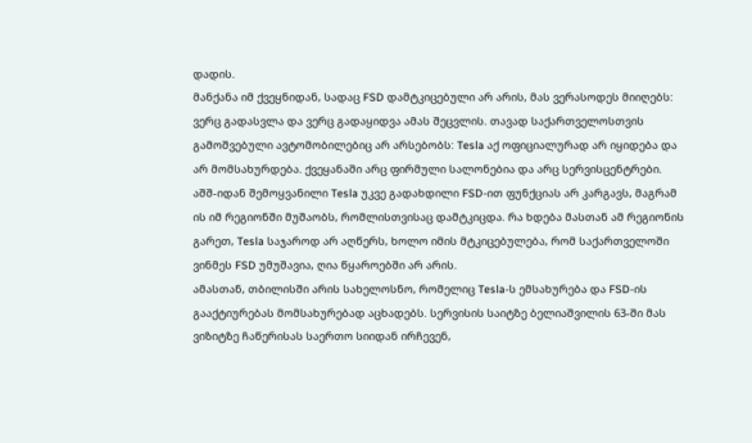დადის.
მანქანა იმ ქვეყნიდან, სადაც FSD დამტკიცებული არ არის, მას ვერასოდეს მიიღებს: ვერც გადასვლა და ვერც გადაყიდვა ამას შეცვლის. თავად საქართველოსთვის გამოშვებული ავტომობილებიც არ არსებობს: Tesla აქ ოფიციალურად არ იყიდება და არ მომსახურდება. ქვეყანაში არც ფირმული სალონებია და არც სერვისცენტრები.
აშშ-იდან შემოყვანილი Tesla უკვე გადახდილი FSD-ით ფუნქციას არ კარგავს, მაგრამ ის იმ რეგიონში მუშაობს, რომლისთვისაც დამტკიცდა. რა ხდება მასთან ამ რეგიონის გარეთ, Tesla საჯაროდ არ აღწერს, ხოლო იმის მტკიცებულება, რომ საქართველოში ვინმეს FSD უმუშავია, ღია წყაროებში არ არის.
ამასთან, თბილისში არის სახელოსნო, რომელიც Tesla-ს ემსახურება და FSD-ის გააქტიურებას მომსახურებად აცხადებს. სერვისის საიტზე ბელიაშვილის 63-ში მას ვიზიტზე ჩაწერისას საერთო სიიდან ირჩევენ,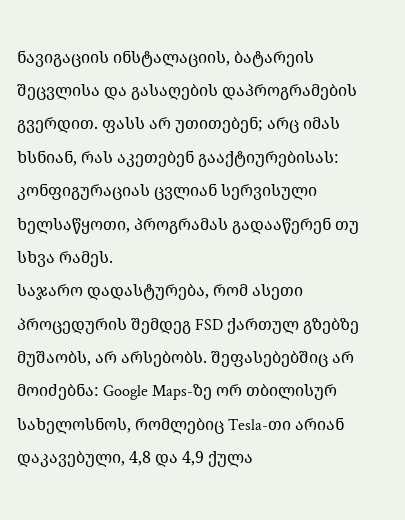ნავიგაციის ინსტალაციის, ბატარეის შეცვლისა და გასაღების დაპროგრამების გვერდით. ფასს არ უთითებენ; არც იმას ხსნიან, რას აკეთებენ გააქტიურებისას: კონფიგურაციას ცვლიან სერვისული ხელსაწყოთი, პროგრამას გადააწერენ თუ სხვა რამეს.
საჯარო დადასტურება, რომ ასეთი პროცედურის შემდეგ FSD ქართულ გზებზე მუშაობს, არ არსებობს. შეფასებებშიც არ მოიძებნა: Google Maps-ზე ორ თბილისურ სახელოსნოს, რომლებიც Tesla-თი არიან დაკავებული, 4,8 და 4,9 ქულა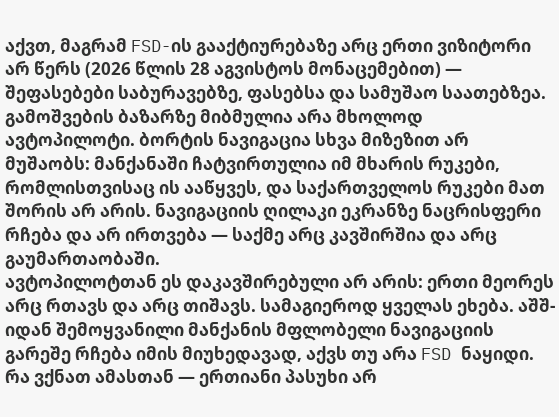აქვთ, მაგრამ FSD-ის გააქტიურებაზე არც ერთი ვიზიტორი არ წერს (2026 წლის 28 აგვისტოს მონაცემებით) — შეფასებები საბურავებზე, ფასებსა და სამუშაო საათებზეა.
გამოშვების ბაზარზე მიბმულია არა მხოლოდ ავტოპილოტი. ბორტის ნავიგაცია სხვა მიზეზით არ მუშაობს: მანქანაში ჩატვირთულია იმ მხარის რუკები, რომლისთვისაც ის ააწყვეს, და საქართველოს რუკები მათ შორის არ არის. ნავიგაციის ღილაკი ეკრანზე ნაცრისფერი რჩება და არ ირთვება — საქმე არც კავშირშია და არც გაუმართაობაში.
ავტოპილოტთან ეს დაკავშირებული არ არის: ერთი მეორეს არც რთავს და არც თიშავს. სამაგიეროდ ყველას ეხება. აშშ-იდან შემოყვანილი მანქანის მფლობელი ნავიგაციის გარეშე რჩება იმის მიუხედავად, აქვს თუ არა FSD ნაყიდი.
რა ვქნათ ამასთან — ერთიანი პასუხი არ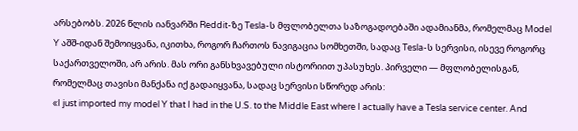არსებობს. 2026 წლის იანვარში Reddit-ზე Tesla-ს მფლობელთა საზოგადოებაში ადამიანმა, რომელმაც Model Y აშშ-იდან შემოიყვანა, იკითხა, როგორ ჩართოს ნავიგაცია სომხეთში, სადაც Tesla-ს სერვისი, ისევე როგორც საქართველოში, არ არის. მას ორი განსხვავებული ისტორიით უპასუხეს. პირველი — მფლობელისგან, რომელმაც თავისი მანქანა იქ გადაიყვანა, სადაც სერვისი სწორედ არის:
«I just imported my model Y that I had in the U.S. to the Middle East where I actually have a Tesla service center. And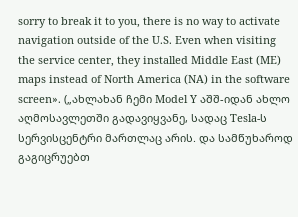sorry to break it to you, there is no way to activate navigation outside of the U.S. Even when visiting the service center, they installed Middle East (ME) maps instead of North America (NA) in the software screen». („ახლახან ჩემი Model Y აშშ-იდან ახლო აღმოსავლეთში გადავიყვანე, სადაც Tesla-ს სერვისცენტრი მართლაც არის. და სამწუხაროდ გაგიცრუებთ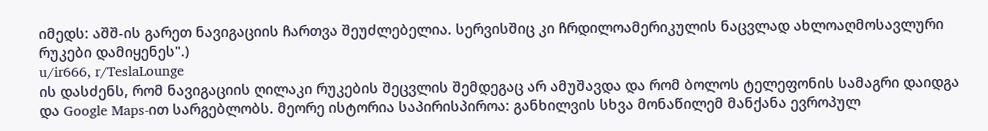იმედს: აშშ-ის გარეთ ნავიგაციის ჩართვა შეუძლებელია. სერვისშიც კი ჩრდილოამერიკულის ნაცვლად ახლოაღმოსავლური რუკები დამიყენეს".)
u/ir666, r/TeslaLounge
ის დასძენს, რომ ნავიგაციის ღილაკი რუკების შეცვლის შემდეგაც არ ამუშავდა და რომ ბოლოს ტელეფონის სამაგრი დაიდგა და Google Maps-ით სარგებლობს. მეორე ისტორია საპირისპიროა: განხილვის სხვა მონაწილემ მანქანა ევროპულ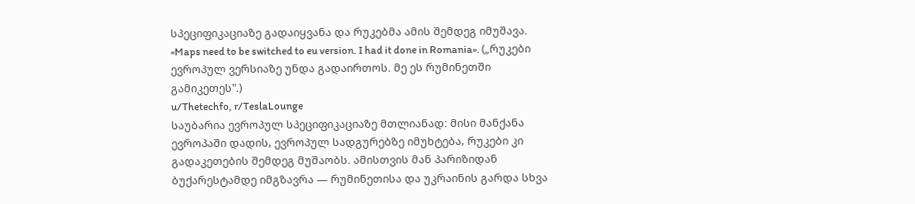სპეციფიკაციაზე გადაიყვანა და რუკებმა ამის შემდეგ იმუშავა.
«Maps need to be switched to eu version. I had it done in Romania». („რუკები ევროპულ ვერსიაზე უნდა გადაირთოს. მე ეს რუმინეთში გამიკეთეს".)
u/Thetechfo, r/TeslaLounge
საუბარია ევროპულ სპეციფიკაციაზე მთლიანად: მისი მანქანა ევროპაში დადის, ევროპულ სადგურებზე იმუხტება, რუკები კი გადაკეთების შემდეგ მუშაობს. ამისთვის მან პარიზიდან ბუქარესტამდე იმგზავრა — რუმინეთისა და უკრაინის გარდა სხვა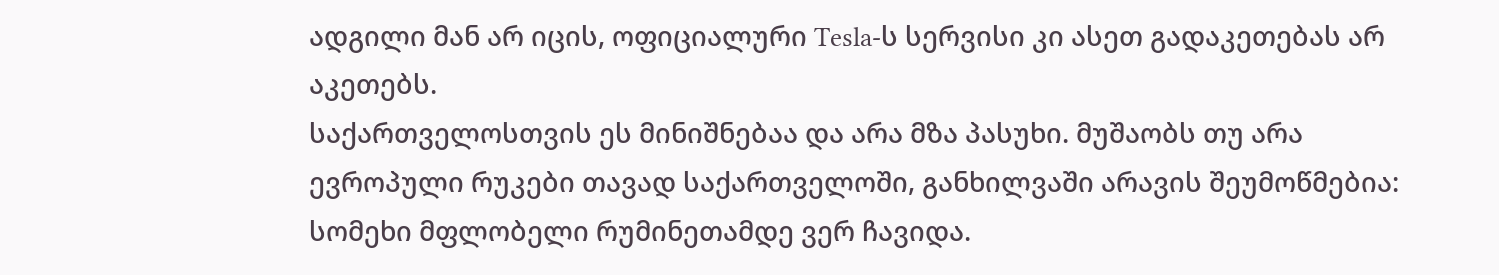ადგილი მან არ იცის, ოფიციალური Tesla-ს სერვისი კი ასეთ გადაკეთებას არ აკეთებს.
საქართველოსთვის ეს მინიშნებაა და არა მზა პასუხი. მუშაობს თუ არა ევროპული რუკები თავად საქართველოში, განხილვაში არავის შეუმოწმებია: სომეხი მფლობელი რუმინეთამდე ვერ ჩავიდა.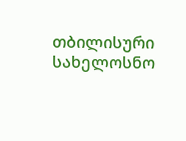თბილისური სახელოსნო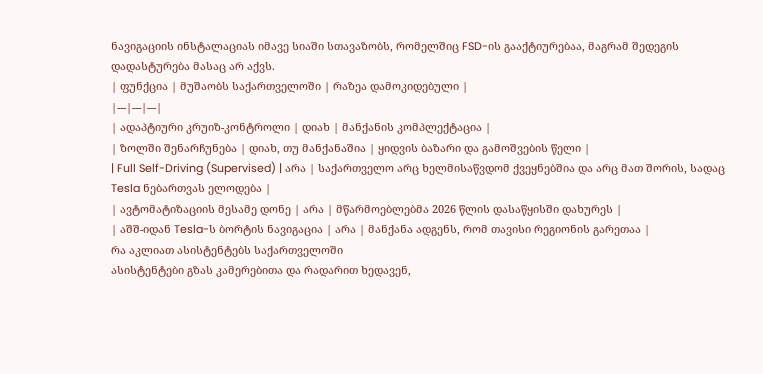ნავიგაციის ინსტალაციას იმავე სიაში სთავაზობს, რომელშიც FSD-ის გააქტიურებაა, მაგრამ შედეგის დადასტურება მასაც არ აქვს.
| ფუნქცია | მუშაობს საქართველოში | რაზეა დამოკიდებული |
|---|---|---|
| ადაპტიური კრუიზ-კონტროლი | დიახ | მანქანის კომპლექტაცია |
| ზოლში შენარჩუნება | დიახ, თუ მანქანაშია | ყიდვის ბაზარი და გამოშვების წელი |
| Full Self-Driving (Supervised) | არა | საქართველო არც ხელმისაწვდომ ქვეყნებშია და არც მათ შორის, სადაც Tesla ნებართვას ელოდება |
| ავტომატიზაციის მესამე დონე | არა | მწარმოებლებმა 2026 წლის დასაწყისში დახურეს |
| აშშ-იდან Tesla-ს ბორტის ნავიგაცია | არა | მანქანა ადგენს, რომ თავისი რეგიონის გარეთაა |
რა აკლიათ ასისტენტებს საქართველოში
ასისტენტები გზას კამერებითა და რადარით ხედავენ,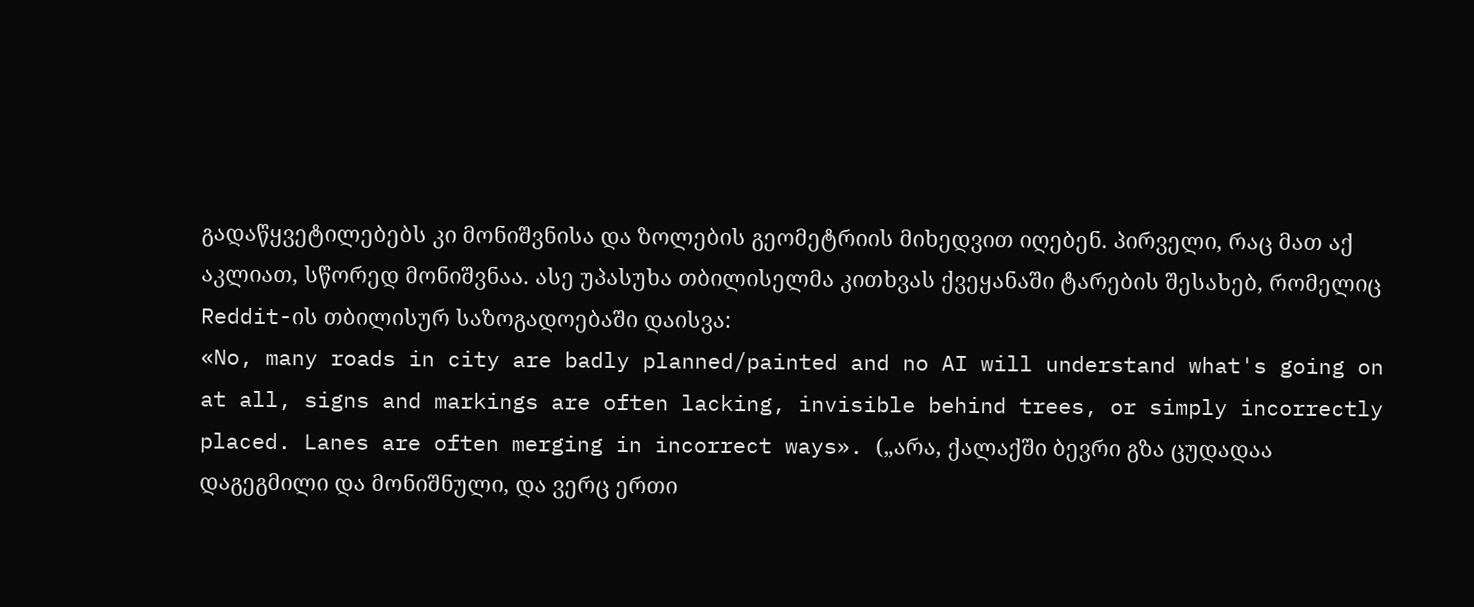გადაწყვეტილებებს კი მონიშვნისა და ზოლების გეომეტრიის მიხედვით იღებენ. პირველი, რაც მათ აქ აკლიათ, სწორედ მონიშვნაა. ასე უპასუხა თბილისელმა კითხვას ქვეყანაში ტარების შესახებ, რომელიც Reddit-ის თბილისურ საზოგადოებაში დაისვა:
«No, many roads in city are badly planned/painted and no AI will understand what's going on at all, signs and markings are often lacking, invisible behind trees, or simply incorrectly placed. Lanes are often merging in incorrect ways». („არა, ქალაქში ბევრი გზა ცუდადაა დაგეგმილი და მონიშნული, და ვერც ერთი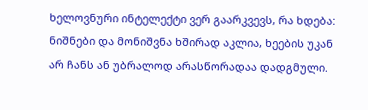ხელოვნური ინტელექტი ვერ გაარკვევს, რა ხდება: ნიშნები და მონიშვნა ხშირად აკლია, ხეების უკან არ ჩანს ან უბრალოდ არასწორადაა დადგმული.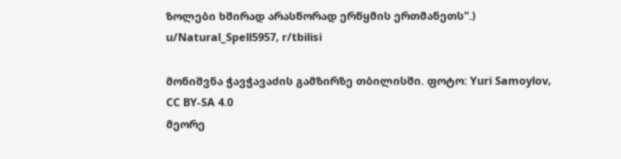ზოლები ხშირად არასწორად ერწყმის ერთმანეთს".)
u/Natural_Spell5957, r/tbilisi

მონიშვნა ჭავჭავაძის გამზირზე თბილისში. ფოტო: Yuri Samoylov, CC BY-SA 4.0
მეორე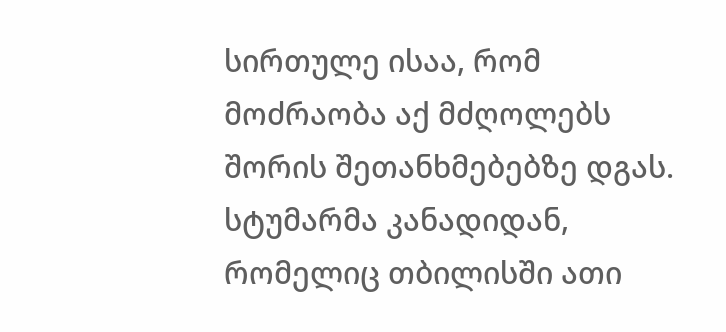სირთულე ისაა, რომ მოძრაობა აქ მძღოლებს შორის შეთანხმებებზე დგას. სტუმარმა კანადიდან, რომელიც თბილისში ათი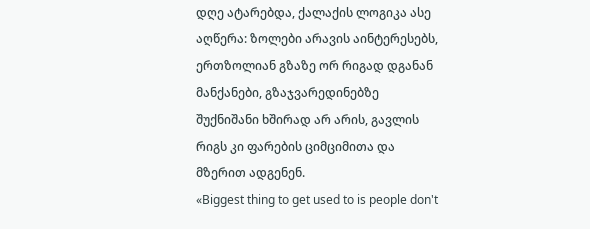დღე ატარებდა, ქალაქის ლოგიკა ასე აღწერა: ზოლები არავის აინტერესებს, ერთზოლიან გზაზე ორ რიგად დგანან მანქანები, გზაჯვარედინებზე შუქნიშანი ხშირად არ არის, გავლის რიგს კი ფარების ციმციმითა და მზერით ადგენენ.
«Biggest thing to get used to is people don't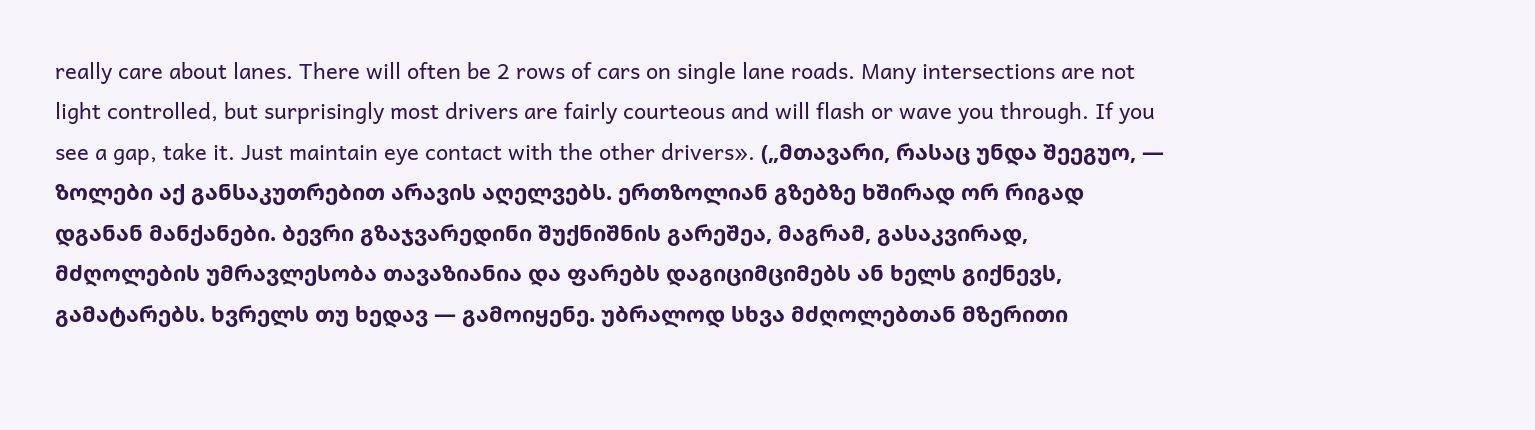really care about lanes. There will often be 2 rows of cars on single lane roads. Many intersections are not light controlled, but surprisingly most drivers are fairly courteous and will flash or wave you through. If you see a gap, take it. Just maintain eye contact with the other drivers». („მთავარი, რასაც უნდა შეეგუო, — ზოლები აქ განსაკუთრებით არავის აღელვებს. ერთზოლიან გზებზე ხშირად ორ რიგად დგანან მანქანები. ბევრი გზაჯვარედინი შუქნიშნის გარეშეა, მაგრამ, გასაკვირად, მძღოლების უმრავლესობა თავაზიანია და ფარებს დაგიციმციმებს ან ხელს გიქნევს, გამატარებს. ხვრელს თუ ხედავ — გამოიყენე. უბრალოდ სხვა მძღოლებთან მზერითი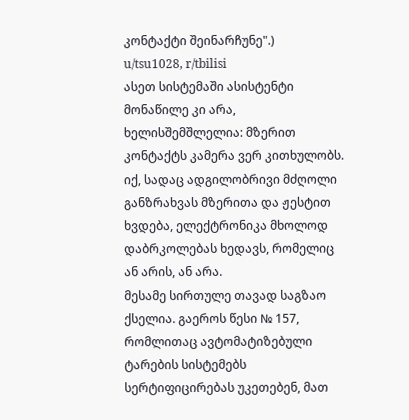კონტაქტი შეინარჩუნე".)
u/tsu1028, r/tbilisi
ასეთ სისტემაში ასისტენტი მონაწილე კი არა, ხელისშემშლელია: მზერით კონტაქტს კამერა ვერ კითხულობს. იქ, სადაც ადგილობრივი მძღოლი განზრახვას მზერითა და ჟესტით ხვდება, ელექტრონიკა მხოლოდ დაბრკოლებას ხედავს, რომელიც ან არის, ან არა.
მესამე სირთულე თავად საგზაო ქსელია. გაეროს წესი № 157, რომლითაც ავტომატიზებული ტარების სისტემებს სერტიფიცირებას უკეთებენ, მათ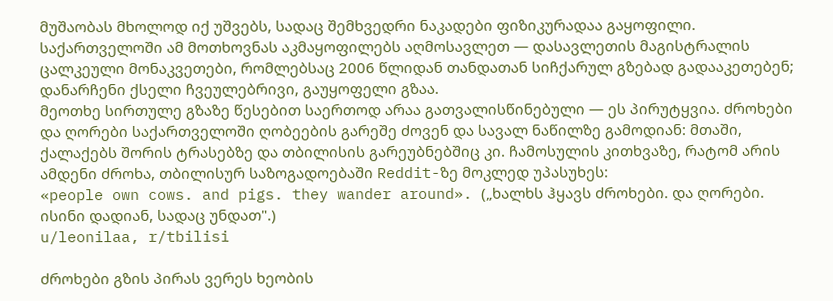მუშაობას მხოლოდ იქ უშვებს, სადაც შემხვედრი ნაკადები ფიზიკურადაა გაყოფილი. საქართველოში ამ მოთხოვნას აკმაყოფილებს აღმოსავლეთ — დასავლეთის მაგისტრალის ცალკეული მონაკვეთები, რომლებსაც 2006 წლიდან თანდათან სიჩქარულ გზებად გადააკეთებენ; დანარჩენი ქსელი ჩვეულებრივი, გაუყოფელი გზაა.
მეოთხე სირთულე გზაზე წესებით საერთოდ არაა გათვალისწინებული — ეს პირუტყვია. ძროხები და ღორები საქართველოში ღობეების გარეშე ძოვენ და სავალ ნაწილზე გამოდიან: მთაში, ქალაქებს შორის ტრასებზე და თბილისის გარეუბნებშიც კი. ჩამოსულის კითხვაზე, რატომ არის ამდენი ძროხა, თბილისურ საზოგადოებაში Reddit-ზე მოკლედ უპასუხეს:
«people own cows. and pigs. they wander around». („ხალხს ჰყავს ძროხები. და ღორები. ისინი დადიან, სადაც უნდათ".)
u/leonilaa, r/tbilisi

ძროხები გზის პირას ვერეს ხეობის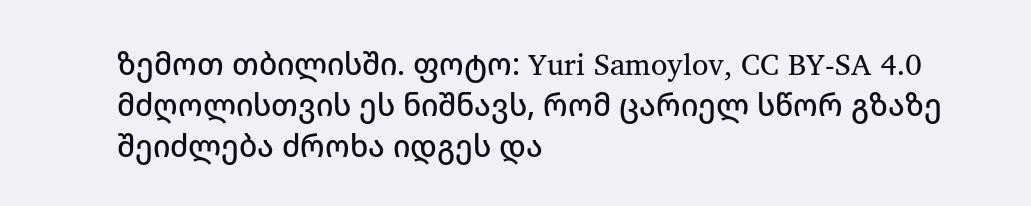ზემოთ თბილისში. ფოტო: Yuri Samoylov, CC BY-SA 4.0
მძღოლისთვის ეს ნიშნავს, რომ ცარიელ სწორ გზაზე შეიძლება ძროხა იდგეს და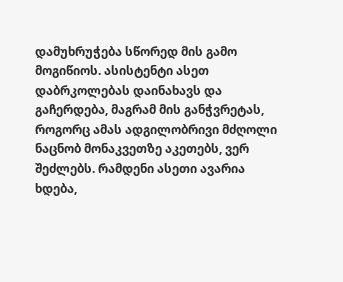დამუხრუჭება სწორედ მის გამო მოგიწიოს. ასისტენტი ასეთ დაბრკოლებას დაინახავს და გაჩერდება, მაგრამ მის განჭვრეტას, როგორც ამას ადგილობრივი მძღოლი ნაცნობ მონაკვეთზე აკეთებს, ვერ შეძლებს. რამდენი ასეთი ავარია ხდება,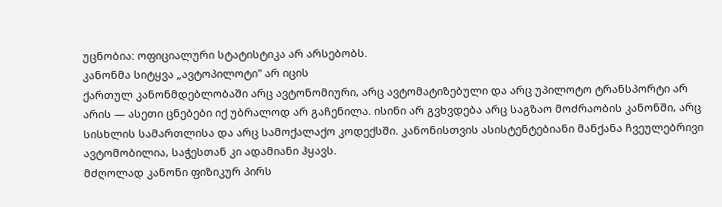უცნობია: ოფიციალური სტატისტიკა არ არსებობს.
კანონმა სიტყვა „ავტოპილოტი" არ იცის
ქართულ კანონმდებლობაში არც ავტონომიური, არც ავტომატიზებული და არც უპილოტო ტრანსპორტი არ არის — ასეთი ცნებები იქ უბრალოდ არ გაჩენილა. ისინი არ გვხვდება არც საგზაო მოძრაობის კანონში, არც სისხლის სამართლისა და არც სამოქალაქო კოდექსში. კანონისთვის ასისტენტებიანი მანქანა ჩვეულებრივი ავტომობილია, საჭესთან კი ადამიანი ჰყავს.
მძღოლად კანონი ფიზიკურ პირს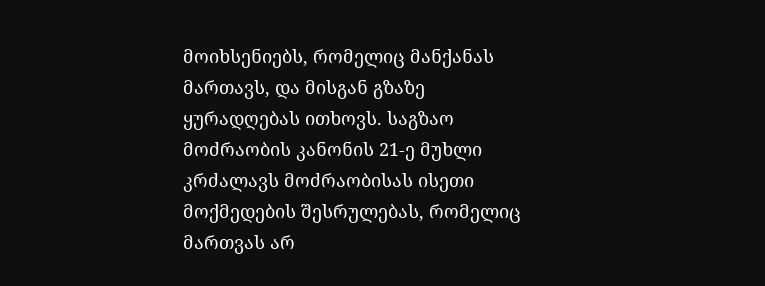მოიხსენიებს, რომელიც მანქანას მართავს, და მისგან გზაზე ყურადღებას ითხოვს. საგზაო მოძრაობის კანონის 21-ე მუხლი კრძალავს მოძრაობისას ისეთი მოქმედების შესრულებას, რომელიც მართვას არ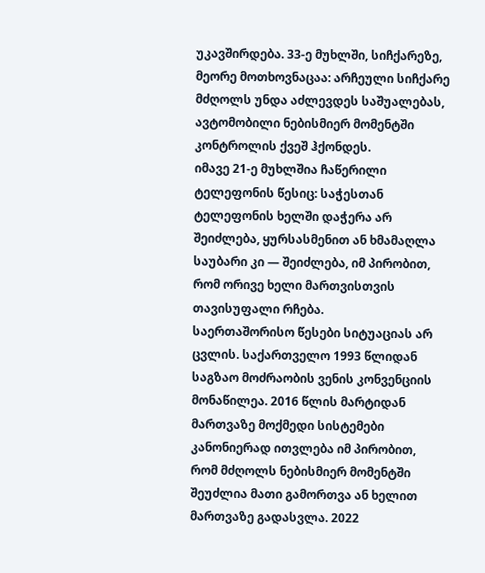უკავშირდება. 33-ე მუხლში, სიჩქარეზე, მეორე მოთხოვნაცაა: არჩეული სიჩქარე მძღოლს უნდა აძლევდეს საშუალებას, ავტომობილი ნებისმიერ მომენტში კონტროლის ქვეშ ჰქონდეს.
იმავე 21-ე მუხლშია ჩაწერილი ტელეფონის წესიც: საჭესთან ტელეფონის ხელში დაჭერა არ შეიძლება, ყურსასმენით ან ხმამაღლა საუბარი კი — შეიძლება, იმ პირობით, რომ ორივე ხელი მართვისთვის თავისუფალი რჩება.
საერთაშორისო წესები სიტუაციას არ ცვლის. საქართველო 1993 წლიდან საგზაო მოძრაობის ვენის კონვენციის მონაწილეა. 2016 წლის მარტიდან მართვაზე მოქმედი სისტემები კანონიერად ითვლება იმ პირობით, რომ მძღოლს ნებისმიერ მომენტში შეუძლია მათი გამორთვა ან ხელით მართვაზე გადასვლა. 2022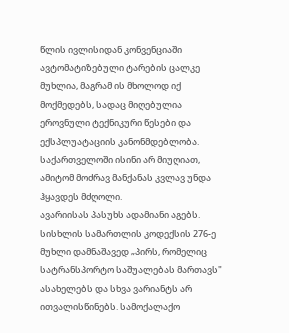წლის ივლისიდან კონვენციაში ავტომატიზებული ტარების ცალკე მუხლია, მაგრამ ის მხოლოდ იქ მოქმედებს, სადაც მიღებულია ეროვნული ტექნიკური წესები და ექსპლუატაციის კანონმდებლობა. საქართველოში ისინი არ მიუღიათ, ამიტომ მოძრავ მანქანას კვლავ უნდა ჰყავდეს მძღოლი.
ავარიისას პასუხს ადამიანი აგებს. სისხლის სამართლის კოდექსის 276-ე მუხლი დამნაშავედ „პირს, რომელიც სატრანსპორტო საშუალებას მართავს" ასახელებს და სხვა ვარიანტს არ ითვალისწინებს. სამოქალაქო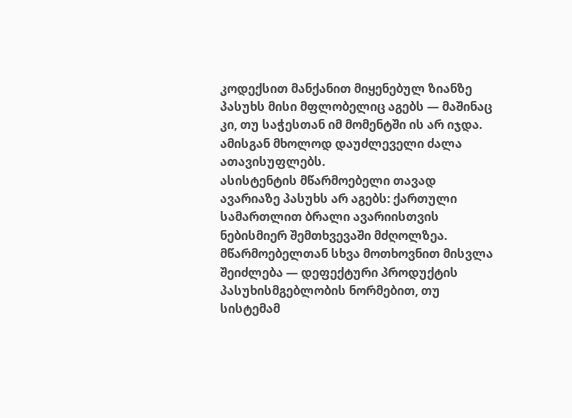კოდექსით მანქანით მიყენებულ ზიანზე პასუხს მისი მფლობელიც აგებს — მაშინაც კი, თუ საჭესთან იმ მომენტში ის არ იჯდა. ამისგან მხოლოდ დაუძლეველი ძალა ათავისუფლებს.
ასისტენტის მწარმოებელი თავად ავარიაზე პასუხს არ აგებს: ქართული სამართლით ბრალი ავარიისთვის ნებისმიერ შემთხვევაში მძღოლზეა. მწარმოებელთან სხვა მოთხოვნით მისვლა შეიძლება — დეფექტური პროდუქტის პასუხისმგებლობის ნორმებით, თუ სისტემამ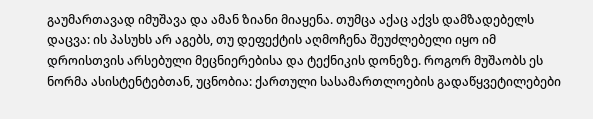გაუმართავად იმუშავა და ამან ზიანი მიაყენა. თუმცა აქაც აქვს დამზადებელს დაცვა: ის პასუხს არ აგებს, თუ დეფექტის აღმოჩენა შეუძლებელი იყო იმ დროისთვის არსებული მეცნიერებისა და ტექნიკის დონეზე. როგორ მუშაობს ეს ნორმა ასისტენტებთან, უცნობია: ქართული სასამართლოების გადაწყვეტილებები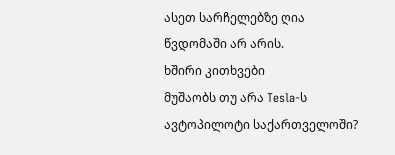ასეთ სარჩელებზე ღია წვდომაში არ არის.
ხშირი კითხვები
მუშაობს თუ არა Tesla-ს ავტოპილოტი საქართველოში?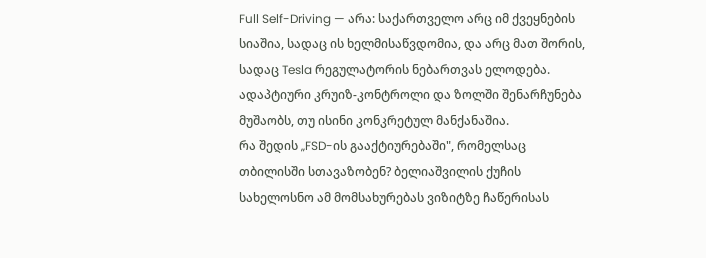Full Self-Driving — არა: საქართველო არც იმ ქვეყნების სიაშია, სადაც ის ხელმისაწვდომია, და არც მათ შორის, სადაც Tesla რეგულატორის ნებართვას ელოდება. ადაპტიური კრუიზ-კონტროლი და ზოლში შენარჩუნება მუშაობს, თუ ისინი კონკრეტულ მანქანაშია.
რა შედის „FSD-ის გააქტიურებაში", რომელსაც თბილისში სთავაზობენ? ბელიაშვილის ქუჩის სახელოსნო ამ მომსახურებას ვიზიტზე ჩაწერისას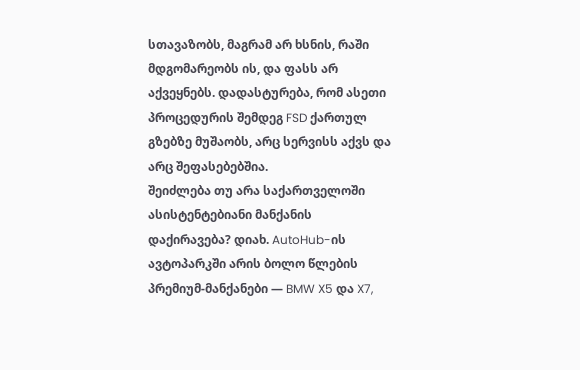სთავაზობს, მაგრამ არ ხსნის, რაში მდგომარეობს ის, და ფასს არ აქვეყნებს. დადასტურება, რომ ასეთი პროცედურის შემდეგ FSD ქართულ გზებზე მუშაობს, არც სერვისს აქვს და არც შეფასებებშია.
შეიძლება თუ არა საქართველოში ასისტენტებიანი მანქანის დაქირავება? დიახ. AutoHub-ის ავტოპარკში არის ბოლო წლების პრემიუმ-მანქანები — BMW X5 და X7,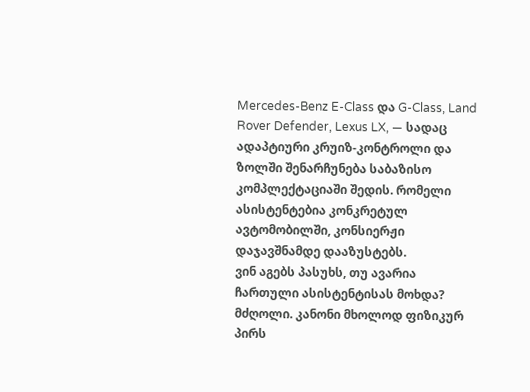Mercedes-Benz E-Class და G-Class, Land Rover Defender, Lexus LX, — სადაც ადაპტიური კრუიზ-კონტროლი და ზოლში შენარჩუნება საბაზისო კომპლექტაციაში შედის. რომელი ასისტენტებია კონკრეტულ ავტომობილში, კონსიერჟი დაჯავშნამდე დააზუსტებს.
ვინ აგებს პასუხს, თუ ავარია ჩართული ასისტენტისას მოხდა? მძღოლი. კანონი მხოლოდ ფიზიკურ პირს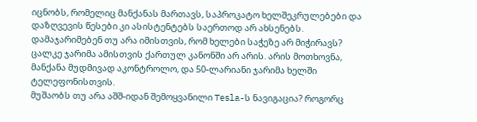იცნობს, რომელიც მანქანას მართავს, საპროკატო ხელშეკრულებები და დაზღვევის წესები კი ასისტენტებს საერთოდ არ ახსენებს.
დამაჯარიმებენ თუ არა იმისთვის, რომ ხელები საჭეზე არ მიჭირავს? ცალკე ჯარიმა ამისთვის ქართულ კანონში არ არის. არის მოთხოვნა, მანქანა მუდმივად აკონტროლო, და 50-ლარიანი ჯარიმა ხელში ტელეფონისთვის.
მუშაობს თუ არა აშშ-იდან შემოყვანილი Tesla-ს ნავიგაცია? როგორც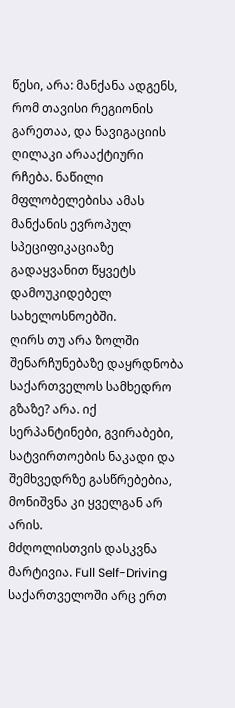წესი, არა: მანქანა ადგენს, რომ თავისი რეგიონის გარეთაა, და ნავიგაციის ღილაკი არააქტიური რჩება. ნაწილი მფლობელებისა ამას მანქანის ევროპულ სპეციფიკაციაზე გადაყვანით წყვეტს დამოუკიდებელ სახელოსნოებში.
ღირს თუ არა ზოლში შენარჩუნებაზე დაყრდნობა საქართველოს სამხედრო გზაზე? არა. იქ სერპანტინები, გვირაბები, სატვირთოების ნაკადი და შემხვედრზე გასწრებებია, მონიშვნა კი ყველგან არ არის.
მძღოლისთვის დასკვნა მარტივია. Full Self-Driving საქართველოში არც ერთ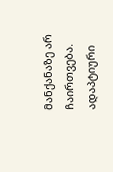მანქანაზე არ ჩაირთვება. ადაპტიური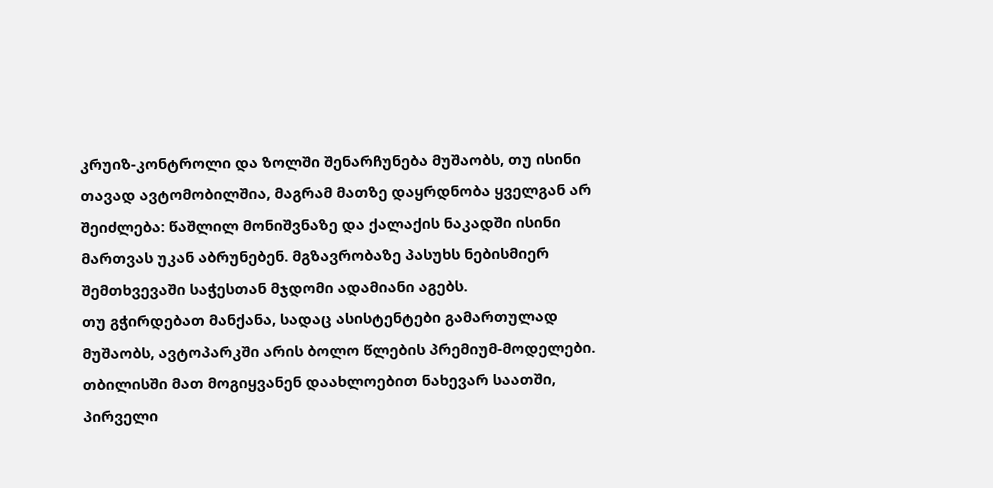კრუიზ-კონტროლი და ზოლში შენარჩუნება მუშაობს, თუ ისინი თავად ავტომობილშია, მაგრამ მათზე დაყრდნობა ყველგან არ შეიძლება: წაშლილ მონიშვნაზე და ქალაქის ნაკადში ისინი მართვას უკან აბრუნებენ. მგზავრობაზე პასუხს ნებისმიერ შემთხვევაში საჭესთან მჯდომი ადამიანი აგებს.
თუ გჭირდებათ მანქანა, სადაც ასისტენტები გამართულად მუშაობს, ავტოპარკში არის ბოლო წლების პრემიუმ-მოდელები. თბილისში მათ მოგიყვანენ დაახლოებით ნახევარ საათში, პირველი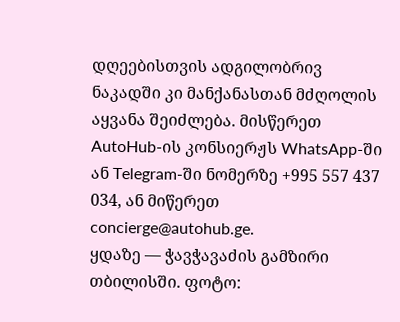დღეებისთვის ადგილობრივ ნაკადში კი მანქანასთან მძღოლის აყვანა შეიძლება. მისწერეთ AutoHub-ის კონსიერჟს WhatsApp-ში ან Telegram-ში ნომერზე +995 557 437 034, ან მიწერეთ concierge@autohub.ge.
ყდაზე — ჭავჭავაძის გამზირი თბილისში. ფოტო: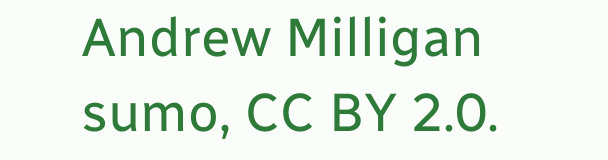Andrew Milligan sumo, CC BY 2.0.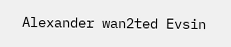Alexander wan2ted Evsin